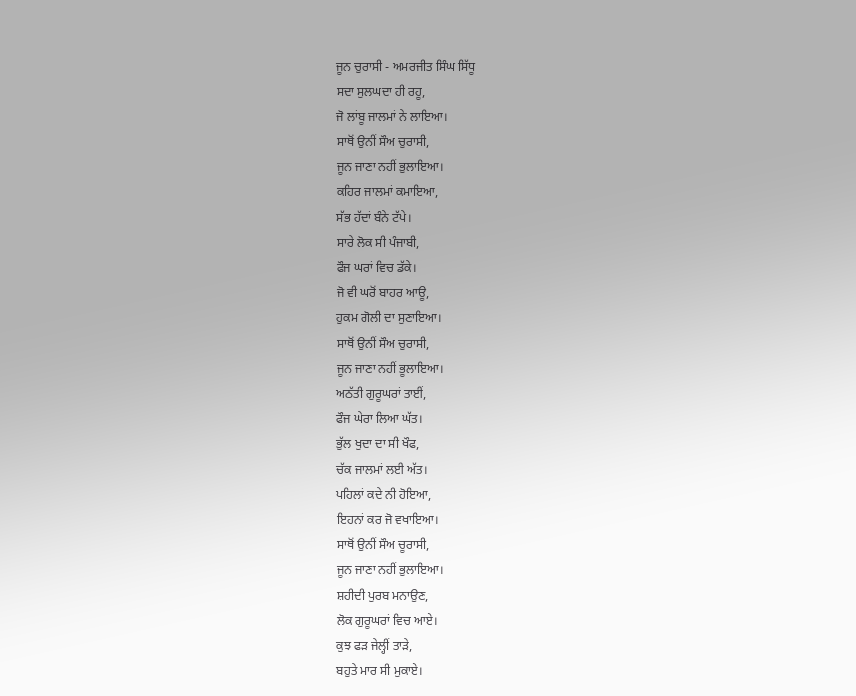ਜੂਨ ਚੁਰਾਸੀ - ਅਮਰਜੀਤ ਸਿੰਘ ਸਿੱਧੂ
ਸਦਾ ਸੁਲਘਦਾ ਹੀ ਰਹੂ,
ਜੋ ਲਾਂਬੂ ਜਾਲਮਾਂ ਨੇ ਲਾਇਆ।
ਸਾਥੋਂ ਉਨੀਂ ਸੌਅ ਚੁਰਾਸੀ,
ਜੂਨ ਜਾਣਾ ਨਹੀਂ ਭੁਲਾਇਆ।
ਕਹਿਰ ਜਾਲਮਾਂ ਕਮਾਇਆ,
ਸੱਭ ਹੱਦਾਂ ਬੰਨੇ ਟੱਪੇ।
ਸਾਰੇ ਲੋਕ ਸੀ ਪੰਜਾਬੀ,
ਫੌਜ ਘਰਾਂ ਵਿਚ ਡੱਕੇ।
ਜੋ ਵੀ ਘਰੋਂ ਬਾਹਰ ਆਊ,
ਹੁਕਮ ਗੋਲੀ ਦਾ ਸੁਣਾਇਆ।
ਸਾਥੋਂ ਉਨੀਂ ਸੌਅ ਚੁਰਾਸੀ,
ਜੂਨ ਜਾਣਾ ਨਹੀਂ ਭੂਲਾਇਆ।
ਅਠੱਤੀ ਗੁਰੂਘਰਾਂ ਤਾਈਂ,
ਫੌਜ ਘੇਰਾ ਲਿਆ ਘੱਤ।
ਭੁੱਲ ਖੁਦਾ ਦਾ ਸੀ ਖੌਫ,
ਚੱਕ ਜਾਲਮਾਂ ਲਈ ਅੱਤ।
ਪਹਿਲਾਂ ਕਦੇ ਨੀ ਹੋਇਆ,
ਇਹਨਾਂ ਕਰ ਜੋ ਵਖਾਇਆ।
ਸਾਥੋਂ ਉਨੀਂ ਸੌਅ ਚੂਰਾਸੀ,
ਜੂਨ ਜਾਣਾ ਨਹੀਂ ਭੁਲਾਇਆ।
ਸ਼ਹੀਦੀ ਪੁਰਬ ਮਨਾਉਣ,
ਲੋਕ ਗੁਰੂਘਰਾਂ ਵਿਚ ਆਏ।
ਕੁਝ ਫੜ ਜੇਲ੍ਹੀਂ ਤਾੜੇ,
ਬਹੁਤੇ ਮਾਰ ਸੀ ਮੁਕਾਏ।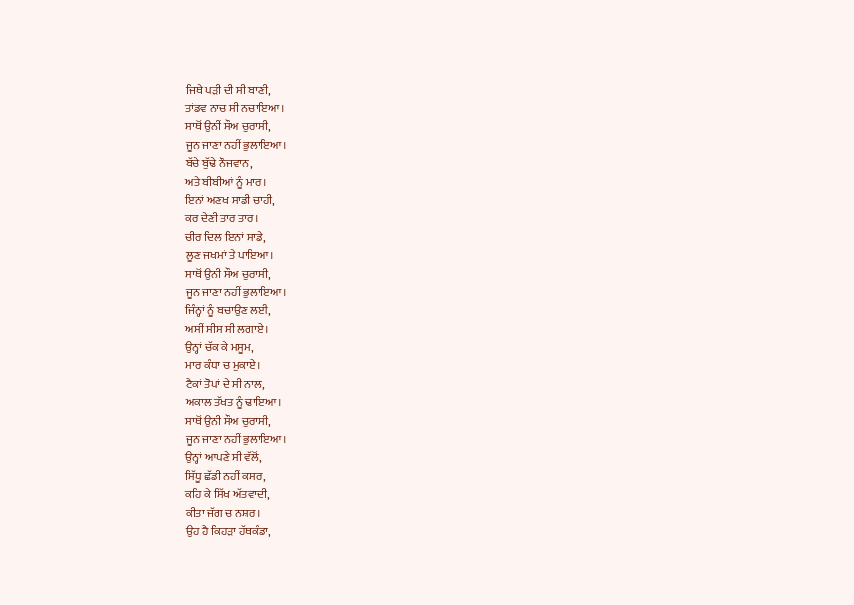ਜਿਥੇ ਪੜੀ ਦੀ ਸੀ ਬਾਣੀ,
ਤਾਂਡਵ ਨਾਚ ਸੀ ਨਚਾਇਆ।
ਸਾਥੋਂ ਉਨੀਂ ਸੌਅ ਚੁਰਾਸੀ,
ਜੂਨ ਜਾਣਾ ਨਹੀਂ ਭੁਲਾਇਆ।
ਬੱਚੇ ਬੁੱਢੇ ਨੌਜਵਾਨ,
ਅਤੇ ਬੀਬੀਆਂ ਨੂੰ ਮਾਰ।
ਇਨਾਂ ਅਣਖ ਸਾਡੀ ਚਾਹੀ,
ਕਰ ਦੇਣੀ ਤਾਰ ਤਾਰ।
ਚੀਰ ਦਿਲ ਇਨਾਂ ਸਾਡੇ,
ਲੂਣ ਜਖਮਾਂ ਤੇ ਪਾਇਆ।
ਸਾਥੋਂ ਉਨੀ ਸੌਅ ਚੁਰਾਸੀ,
ਜੂਨ ਜਾਣਾ ਨਹੀਂ ਭੁਲਾਇਆ।
ਜਿੰਨ੍ਹਾਂ ਨੂੰ ਬਚਾਉਣ ਲਈ,
ਅਸੀਂ ਸੀਸ ਸੀ ਲਗਾਏ।
ਉਨ੍ਹਾਂ ਚੱਕ ਕੇ ਮਸੂਮ,
ਮਾਰ ਕੰਧਾ ਚ ਮੁਕਾਏ।
ਟੈਕਾਂ ਤੋਪਾਂ ਦੇ ਸੀ ਨਾਲ,
ਅਕਾਲ ਤੱਖਤ ਨੂੰ ਢਾਇਆ।
ਸਾਥੋਂ ਉਨੀ ਸੌਅ ਚੁਰਾਸੀ,
ਜੂਨ ਜਾਣਾ ਨਹੀਂ ਭੁਲਾਇਆ।
ਉਨ੍ਹਾਂ ਆਪਣੇ ਸੀ ਵੱਲੋਂ,
ਸਿੱਧੂ ਛੱਡੀ ਨਹੀਂ ਕਸਰ,
ਕਹਿ ਕੇ ਸਿੱਖ ਅੱਤਵਾਦੀ,
ਕੀਤਾ ਜੱਗ ਚ ਨਸ਼ਰ।
ਉਹ ਹੈ ਕਿਹੜਾ ਹੱਥਕੰਡਾ,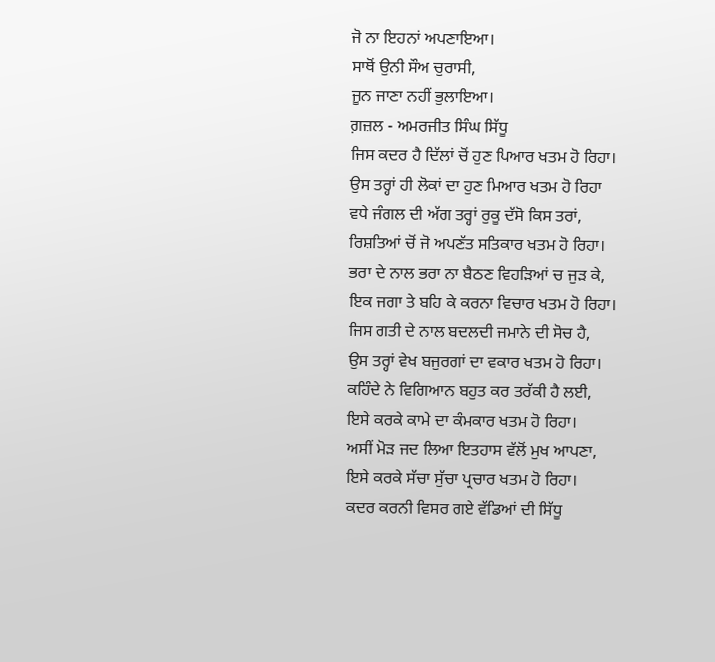ਜੋ ਨਾ ਇਹਨਾਂ ਅਪਣਾਇਆ।
ਸਾਥੋਂ ਉਨੀ ਸੌਅ ਚੁਰਾਸੀ,
ਜੂਨ ਜਾਣਾ ਨਹੀਂ ਭੁਲਾਇਆ।
ਗ਼ਜ਼ਲ - ਅਮਰਜੀਤ ਸਿੰਘ ਸਿੱਧੂ
ਜਿਸ ਕਦਰ ਹੈ ਦਿੱਲਾਂ ਚੋਂ ਹੁਣ ਪਿਆਰ ਖਤਮ ਹੋ ਰਿਹਾ।
ਉਸ ਤਰ੍ਹਾਂ ਹੀ ਲੋਕਾਂ ਦਾ ਹੁਣ ਮਿਆਰ ਖਤਮ ਹੋ ਰਿਹਾ
ਵਧੇ ਜੰਗਲ ਦੀ ਅੱਗ ਤਰ੍ਹਾਂ ਰੁਕੂ ਦੱਸੋ ਕਿਸ ਤਰਾਂ,
ਰਿਸ਼ਤਿਆਂ ਚੋਂ ਜੋ ਅਪਣੱਤ ਸਤਿਕਾਰ ਖਤਮ ਹੋ ਰਿਹਾ।
ਭਰਾ ਦੇ ਨਾਲ ਭਰਾ ਨਾ ਬੈਠਣ ਵਿਹੜਿਆਂ ਚ ਜੁੜ ਕੇ,
ਇਕ ਜਗਾ ਤੇ ਬਹਿ ਕੇ ਕਰਨਾ ਵਿਚਾਰ ਖਤਮ ਹੋ ਰਿਹਾ।
ਜਿਸ ਗਤੀ ਦੇ ਨਾਲ ਬਦਲਦੀ ਜਮਾਨੇ ਦੀ ਸੋਚ ਹੈ,
ਉਸ ਤਰ੍ਹਾਂ ਵੇਖ ਬਜੁਰਗਾਂ ਦਾ ਵਕਾਰ ਖਤਮ ਹੋ ਰਿਹਾ।
ਕਹਿੰਦੇ ਨੇ ਵਿਗਿਆਨ ਬਹੁਤ ਕਰ ਤਰੱਕੀ ਹੈ ਲਈ,
ਇਸੇ ਕਰਕੇ ਕਾਮੇ ਦਾ ਕੰਮਕਾਰ ਖਤਮ ਹੋ ਰਿਹਾ।
ਅਸੀਂ ਮੋੜ ਜਦ ਲਿਆ ਇਤਹਾਸ ਵੱਲੋਂ ਮੁਖ ਆਪਣਾ,
ਇਸੇ ਕਰਕੇ ਸੱਚਾ ਸੁੱਚਾ ਪ੍ਰਚਾਰ ਖਤਮ ਹੋ ਰਿਹਾ।
ਕਦਰ ਕਰਨੀ ਵਿਸਰ ਗਏ ਵੱਡਿਆਂ ਦੀ ਸਿੱਧੂ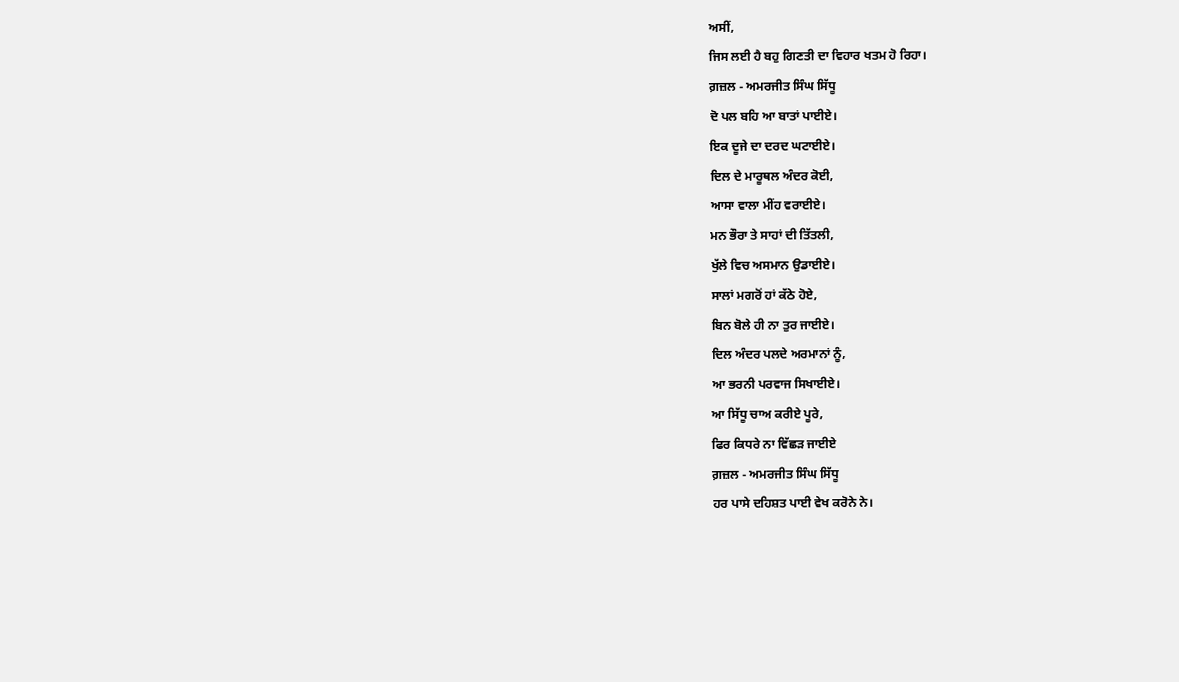ਅਸੀਂ,
ਜਿਸ ਲਈ ਹੈ ਬਹੁ ਗਿਣਤੀ ਦਾ ਵਿਹਾਰ ਖਤਮ ਹੋ ਰਿਹਾ।
ਗ਼ਜ਼ਲ - ਅਮਰਜੀਤ ਸਿੰਘ ਸਿੱਧੂ
ਦੋ ਪਲ ਬਹਿ ਆ ਬਾਤਾਂ ਪਾਈਏ।
ਇਕ ਦੂਜੇ ਦਾ ਦਰਦ ਘਟਾਈਏ।
ਦਿਲ ਦੇ ਮਾਰੂਥਲ ਅੰਦਰ ਕੋਈ,
ਆਸਾ ਵਾਲਾ ਮੀਂਹ ਵਰਾਈਏ।
ਮਨ ਭੌਰਾ ਤੇ ਸਾਹਾਂ ਦੀ ਤਿੱਤਲੀ,
ਖੁੱਲੇ ਵਿਚ ਅਸਮਾਨ ਉਡਾਈਏ।
ਸਾਲਾਂ ਮਗਰੋਂ ਹਾਂ ਕੱਠੇ ਹੋਏ,
ਬਿਨ ਬੋਲੇ ਹੀ ਨਾ ਤੁਰ ਜਾਈਏ।
ਦਿਲ ਅੰਦਰ ਪਲਦੇ ਅਰਮਾਨਾਂ ਨੂੰ,
ਆ ਭਰਨੀ ਪਰਵਾਜ ਸਿਖਾਈਏ।
ਆ ਸਿੱਧੂ ਚਾਅ ਕਰੀਏ ਪੂਰੇ,
ਫਿਰ ਕਿਧਰੇ ਨਾ ਵਿੱਛੜ ਜਾਈਏ
ਗ਼ਜ਼ਲ - ਅਮਰਜੀਤ ਸਿੰਘ ਸਿੱਧੂ
ਹਰ ਪਾਸੇ ਦਹਿਸ਼ਤ ਪਾਈ ਵੇਖ ਕਰੋਨੇ ਨੇ।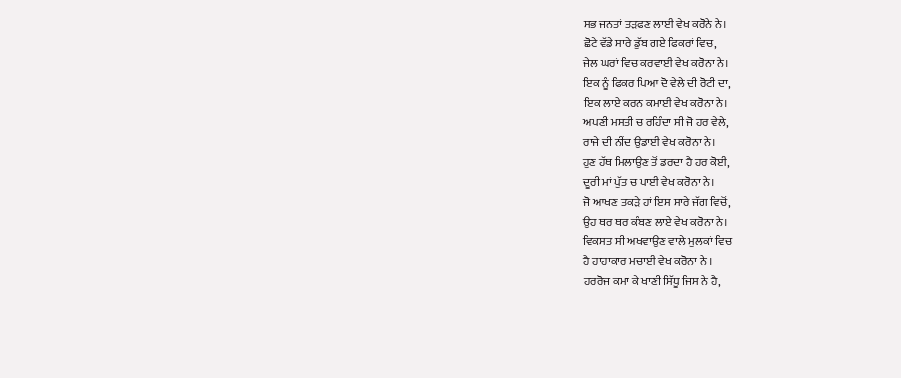ਸਭ ਜਨਤਾਂ ਤੜਫਣ ਲਾਈ ਵੇਖ ਕਰੋਨੇ ਨੇ।
ਛੋਟੇ ਵੱਡੇ ਸਾਰੇ ਡੁੱਬ ਗਏ ਫਿਕਰਾਂ ਵਿਚ,
ਜੇਲ ਘਰਾਂ ਵਿਚ ਕਰਵਾਈ ਵੇਖ ਕਰੋਨਾ ਨੇ।
ਇਕ ਨੂੰ ਫਿਕਰ ਪਿਆ ਦੋ ਵੇਲੇ ਦੀ ਰੋਟੀ ਦਾ,
ਇਕ ਲਾਏ ਕਰਨ ਕਮਾਈ ਵੇਖ ਕਰੋਨਾ ਨੇ।
ਅਪਣੀ ਮਸਤੀ ਚ ਰਹਿੰਦਾ ਸੀ ਜੋ ਹਰ ਵੇਲੇ,
ਰਾਜੇ ਦੀ ਨੀਂਦ ਉਡਾਈ ਵੇਖ ਕਰੋਨਾ ਨੇ।
ਹੁਣ ਹੱਥ ਮਿਲਾਉਣ ਤੋਂ ਡਰਦਾ ਹੈ ਹਰ ਕੋਈ,
ਦੂਰੀ ਮਾਂ ਪੁੱਤ ਚ ਪਾਈ ਵੇਖ ਕਰੋਨਾ ਨੇ।
ਜੋ ਆਖਣ ਤਕੜੇ ਹਾਂ ਇਸ ਸਾਰੇ ਜੱਗ ਵਿਚੋਂ,
ਉਹ ਥਰ ਥਰ ਕੰਬਣ ਲਾਏ ਵੇਖ ਕਰੋਨਾ ਨੇ।
ਵਿਕਸਤ ਸੀ ਅਖਵਾਉਣ ਵਾਲੇ ਮੁਲਕਾਂ ਵਿਚ
ਹੈ ਹਾਹਾਕਾਰ ਮਚਾਈ ਵੇਖ ਕਰੋਨਾ ਨੇ ।
ਹਰਰੋਜ ਕਮਾ ਕੇ ਖਾਣੀ ਸਿੱਧੂ ਜਿਸ ਨੇ ਹੈ,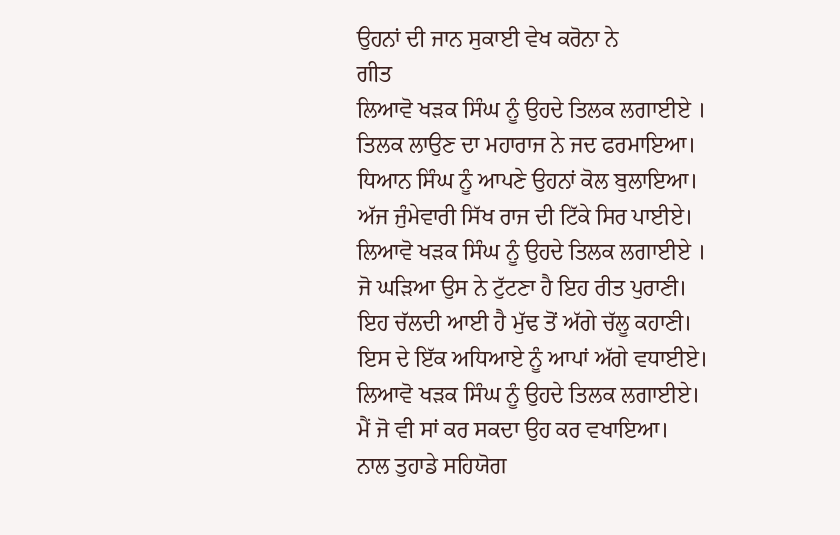ਉਹਨਾਂ ਦੀ ਜਾਨ ਸੁਕਾਈ ਵੇਖ ਕਰੋਨਾ ਨੇ
ਗੀਤ
ਲਿਆਵੋ ਖੜਕ ਸਿੰਘ ਨੂੰ ਉਹਦੇ ਤਿਲਕ ਲਗਾਈਏ ।
ਤਿਲਕ ਲਾਉਣ ਦਾ ਮਹਾਰਾਜ ਨੇ ਜਦ ਫਰਮਾਇਆ।
ਧਿਆਨ ਸਿੰਘ ਨੂੰ ਆਪਣੇ ਉਹਨਾਂ ਕੋਲ ਬੁਲਾਇਆ।
ਅੱਜ ਜੁੰਮੇਵਾਰੀ ਸਿੱਖ ਰਾਜ ਦੀ ਟਿੱਕੇ ਸਿਰ ਪਾਈਏ।
ਲਿਆਵੋ ਖੜਕ ਸਿੰਘ ਨੂੰ ਉਹਦੇ ਤਿਲਕ ਲਗਾਈਏ ।
ਜੋ ਘੜਿਆ ਉਸ ਨੇ ਟੁੱਟਣਾ ਹੈ ਇਹ ਰੀਤ ਪੁਰਾਣੀ।
ਇਹ ਚੱਲਦੀ ਆਈ ਹੈ ਮੁੱਢ ਤੋਂ ਅੱਗੇ ਚੱਲੂ ਕਹਾਣੀ।
ਇਸ ਦੇ ਇੱਕ ਅਧਿਆਏ ਨੂੰ ਆਪਾਂ ਅੱਗੇ ਵਧਾਈਏ।
ਲਿਆਵੋ ਖੜਕ ਸਿੰਘ ਨੂੰ ਉਹਦੇ ਤਿਲਕ ਲਗਾਈਏ।
ਮੈਂ ਜੋ ਵੀ ਸਾਂ ਕਰ ਸਕਦਾ ਉਹ ਕਰ ਵਖਾਇਆ।
ਨਾਲ ਤੁਹਾਡੇ ਸਹਿਯੋਗ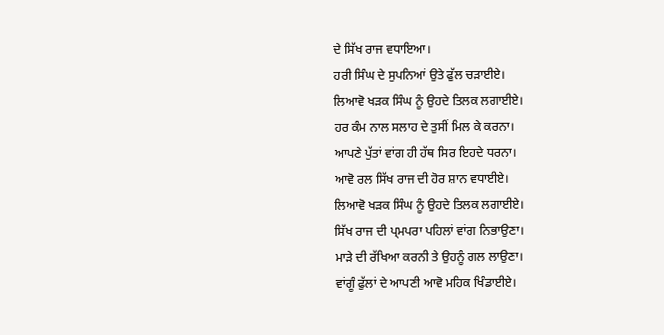ਦੇ ਸਿੱਖ ਰਾਜ ਵਧਾਇਆ।
ਹਰੀ ਸਿੰਘ ਦੇ ਸੁਪਨਿਆਂ ਉਤੇ ਫੁੱਲ ਚੜਾਈਏ।
ਲਿਆਵੋ ਖੜਕ ਸਿੰਘ ਨੂੰ ਉਹਦੇ ਤਿਲਕ ਲਗਾਈਏ।
ਹਰ ਕੰਮ ਨਾਲ ਸਲਾਹ ਦੇ ਤੁਸੀਂ ਮਿਲ ਕੇ ਕਰਨਾ।
ਆਪਣੇ ਪੁੱਤਾਂ ਵਾਂਗ ਹੀ ਹੱਥ ਸਿਰ ਇਹਦੇ ਧਰਨਾ।
ਆਵੋ ਰਲ ਸਿੱਖ ਰਾਜ ਦੀ ਹੋਰ ਸ਼ਾਨ ਵਧਾਈਏ।
ਲਿਆਵੋ ਖੜਕ ਸਿੰਘ ਨੂੰ ਉਹਦੇ ਤਿਲਕ ਲਗਾਈਏ।
ਸਿੱਖ ਰਾਜ ਦੀ ਪ੍ਮਪਰਾ ਪਹਿਲਾਂ ਵਾਂਗ ਨਿਭਾਉਣਾ।
ਮਾੜੇ ਦੀ ਰੱਖਿਆ ਕਰਨੀ ਤੇ ਉਹਨੂੰ ਗਲ ਲਾਉਣਾ।
ਵਾਂਗੂੰ ਫੁੱਲਾਂ ਦੇ ਆਪਣੀ ਆਵੋ ਮਹਿਕ ਖਿੰਡਾਈਏ।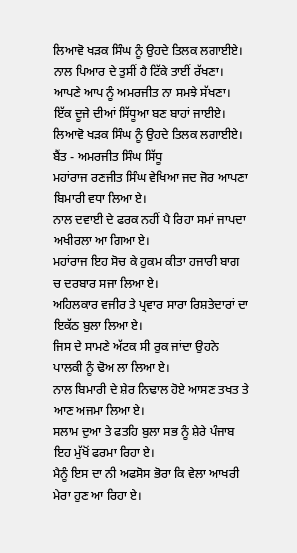ਲਿਆਵੋ ਖੜਕ ਸਿੰਘ ਨੂੰ ਉਹਦੇ ਤਿਲਕ ਲਗਾਈਏ।
ਨਾਲ ਪਿਆਰ ਦੇ ਤੁਸੀਂ ਹੈ ਟਿੱਕੇ ਤਾਈਂ ਰੱਖਣਾ।
ਆਪਣੇ ਆਪ ਨੂੰ ਅਮਰਜੀਤ ਨਾ ਸਮਝੇ ਸੱਖਣਾ।
ਇੱਕ ਦੂਜੇ ਦੀਆਂ ਸਿੱਧੂਆ ਬਣ ਬਾਹਾਂ ਜਾਈਏ।
ਲਿਆਵੋ ਖੜਕ ਸਿੰਘ ਨੂੰ ਉਹਦੇ ਤਿਲਕ ਲਗਾਈਏ।
ਬੈਂਤ - ਅਮਰਜੀਤ ਸਿੰਘ ਸਿੱਧੂ
ਮਹਾਂਰਾਜ ਰਣਜੀਤ ਸਿੰਘ ਵੇਖਿਆ ਜਦ ਜੋਰ ਆਪਣਾ ਬਿਮਾਰੀ ਵਧਾ ਲਿਆ ਏ।
ਨਾਲ ਦਵਾਈ ਦੇ ਫਰਕ ਨਹੀਂ ਪੈ ਰਿਹਾ ਸਮਾਂ ਜਾਪਦਾ ਅਖੀਰਲਾ ਆ ਗਿਆ ਏ।
ਮਹਾਂਰਾਜ ਇਹ ਸੋਚ ਕੇ ਹੁਕਮ ਕੀਤਾ ਹਜਾਰੀ ਬਾਗ ਚ ਦਰਬਾਰ ਸਜਾ ਲਿਆ ਏ।
ਅਹਿਲਕਾਰ ਵਜੀਰ ਤੇ ਪ੍ਰਵਾਰ ਸਾਰਾ ਰਿਸ਼ਤੇਦਾਰਾਂ ਦਾ ਇਕੱਠ ਬੁਲਾ ਲਿਆ ਏ।
ਜਿਸ ਦੇ ਸਾਮਣੇ ਅੱਟਕ ਸੀ ਰੁਕ ਜਾਂਦਾ ਉਹਨੇ ਪਾਲਕੀ ਨੂੰ ਢੋਅ ਲਾ ਲਿਆ ਏ।
ਨਾਲ ਬਿਮਾਰੀ ਦੇ ਸ਼ੇਰ ਨਿਢਾਲ ਹੋਏ ਆਸਣ ਤਖਤ ਤੇ ਆਣ ਅਜਮਾ ਲਿਆ ਏ।
ਸਲਾਮ ਦੁਆ ਤੇ ਫਤਹਿ ਬੁਲਾ ਸਭ ਨੂੰ ਸ਼ੇਰੇ ਪੰਜਾਬ ਇਹ ਮੁੱਖੋਂ ਫਰਮਾ ਰਿਹਾ ਏ।
ਮੈਨੂੰ ਇਸ ਦਾ ਨੀ ਅਫਸੋਸ ਭੋਰਾ ਕਿ ਵੇਲਾ ਆਖਰੀ ਮੇਰਾ ਹੁਣ ਆ ਰਿਹਾ ਏ।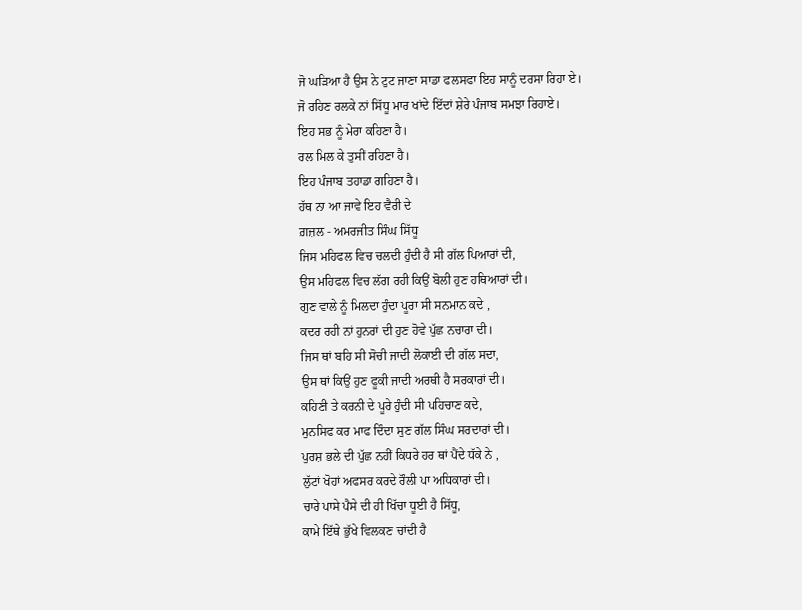ਜੋ ਘੜਿਆ ਹੈ ਉਸ ਨੇ ਟੁਟ ਜਾਣਾ ਸਾਡਾ ਫਲਸਫਾ ਇਹ ਸਾਨੂੰ ਦਰਸਾ ਰਿਹਾ ਏ।
ਜੋ ਰਹਿਣ ਰਲਕੇ ਨਾਂ ਸਿੱਧੂ ਮਾਰ ਖਾਂਦੇ ਇੱਦਾਂ ਸ਼ੇਰੇ ਪੰਜਾਬ ਸਮਝਾ ਰਿਹਾਏ।
ਇਹ ਸਭ ਨੂੰ ਮੇਰਾ ਕਹਿਣਾ ਹੈ।
ਰਲ ਮਿਲ ਕੇ ਤੁਸੀਂ ਰਹਿਣਾ ਹੈ।
ਇਹ ਪੰਜਾਬ ਤਹਾਡਾ ਗਹਿਣਾ ਹੈ।
ਹੱਥ ਨਾ ਆ ਜਾਵੇ ਇਹ ਵੈਰੀ ਦੇ
ਗ਼ਜ਼ਲ - ਅਮਰਜੀਤ ਸਿੰਘ ਸਿੱਧੂ
ਜਿਸ ਮਹਿਫਲ ਵਿਚ ਚਲਦੀ ਹੁੰਦੀ ਹੈ ਸੀ ਗੱਲ ਪਿਆਰਾਂ ਦੀ,
ਉਸ ਮਹਿਫਲ ਵਿਚ ਲੱਗ ਰਹੀ ਕਿਉਂ ਬੋਲੀ ਹੁਣ ਹਥਿਆਰਾਂ ਦੀ।
ਗੁਣ ਵਾਲੇ ਨੂੰ ਮਿਲਦਾ ਹੁੰਦਾ ਪੂਰਾ ਸੀ ਸਨਮਾਨ ਕਦੇ ,
ਕਦਰ ਰਹੀ ਨਾਂ ਹੁਨਰਾਂ ਦੀ ਹੁਣ ਹੋਵੇ ਪੁੱਛ ਨਚਾਰਾ ਦੀ।
ਜਿਸ ਥਾਂ ਬਹਿ ਸੀ ਸੋਚੀ ਜਾਦੀ ਲੋਕਾਈ ਦੀ ਗੱਲ ਸਦਾ,
ਉਸ ਥਾਂ ਕਿਉਂ ਹੁਣ ਫੂਕੀ ਜਾਦੀ ਅਰਥੀ ਹੈ ਸਰਕਾਰਾਂ ਦੀ।
ਕਹਿਣੀ ਤੇ ਕਰਨੀ ਦੇ ਪੂਰੇ ਹੁੰਦੀ ਸੀ ਪਹਿਚਾਣ ਕਦੇ,
ਮੁਨਸਿਫ ਕਰ ਮਾਫ ਦਿੰਦਾ ਸੁਣ ਗੱਲ ਸਿੰਘ ਸਰਦਾਰਾਂ ਦੀ।
ਪੁਰਸ਼ ਭਲੇ ਦੀ ਪੁੱਛ ਨਹੀਂ ਕਿਧਰੇ ਹਰ ਥਾਂ ਪੈਂਦੇ ਧੱਕੇ ਨੇ ,
ਲੁੱਟਾਂ ਖੋਹਾਂ ਅਫਸਰ ਕਰਦੇ ਰੌਲੀ ਪਾ ਅਧਿਕਾਰਾਂ ਦੀ।
ਚਾਰੇ ਪਾਸੇ ਪੈਸੇ ਦੀ ਹੀ ਖਿੱਚਾ ਧੂਈ ਹੈ ਸਿੱਧੂ,
ਕਾਮੇ ਇੱਥੇ ਭੁੱਖੇ ਵਿਲਕਣ ਚਾਂਦੀ ਹੈ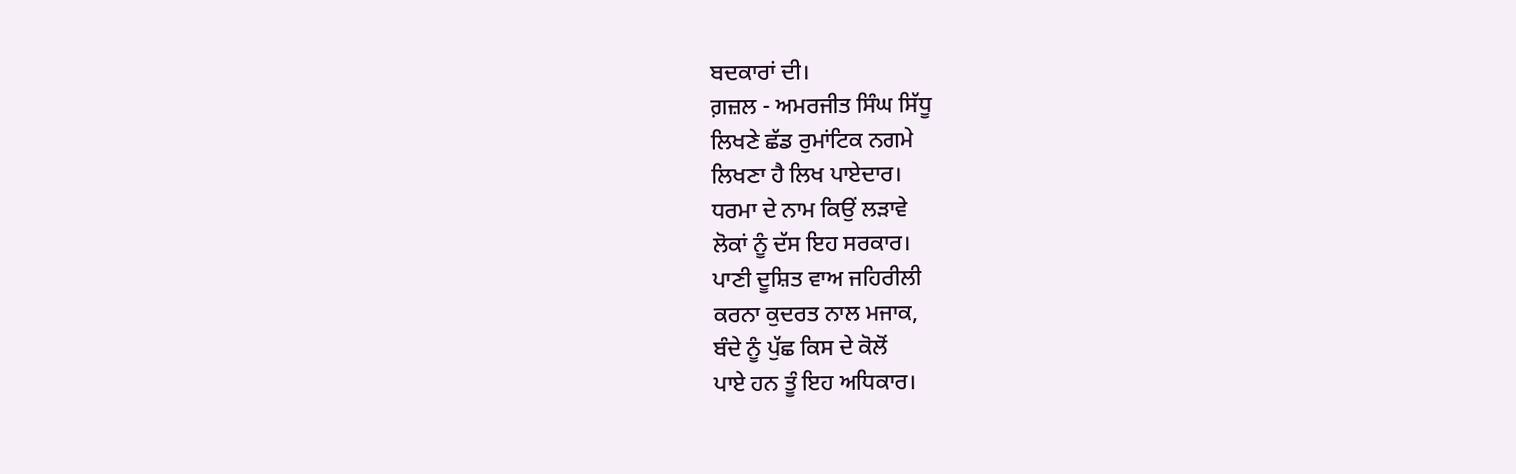ਬਦਕਾਰਾਂ ਦੀ।
ਗ਼ਜ਼ਲ - ਅਮਰਜੀਤ ਸਿੰਘ ਸਿੱਧੂ
ਲਿਖਣੇ ਛੱਡ ਰੁਮਾਂਟਿਕ ਨਗਮੇ
ਲਿਖਣਾ ਹੈ ਲਿਖ ਪਾਏਦਾਰ।
ਧਰਮਾ ਦੇ ਨਾਮ ਕਿਉਂ ਲੜਾਵੇ
ਲੋਕਾਂ ਨੂੰ ਦੱਸ ਇਹ ਸਰਕਾਰ।
ਪਾਣੀ ਦੂਸ਼ਿਤ ਵਾਅ ਜਹਿਰੀਲੀ
ਕਰਨਾ ਕੁਦਰਤ ਨਾਲ ਮਜਾਕ,
ਬੰਦੇ ਨੂੰ ਪੁੱਛ ਕਿਸ ਦੇ ਕੋਲੋਂ
ਪਾਏ ਹਨ ਤੂੰ ਇਹ ਅਧਿਕਾਰ।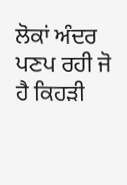ਲੋਕਾਂ ਅੰਦਰ ਪਣਪ ਰਹੀ ਜੋ
ਹੈ ਕਿਹੜੀ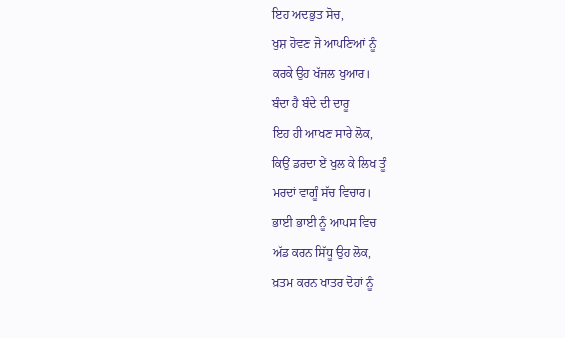ਇਹ ਅਦਭੁਤ ਸੋਚ,
ਖੁਸ਼ ਹੋਵਣ ਜੋ ਆਪਣਿਆਂ ਨੂੰ
ਕਰਕੇ ਉਹ ਖੱਜਲ ਖੁਆਰ।
ਬੰਦਾ ਹੈ ਬੰਦੇ ਦੀ ਦਾਰੂ
ਇਹ ਹੀ ਆਖਣ ਸਾਰੇ ਲੋਕ,
ਕਿਉਂ ਡਰਦਾ ਏਂ ਖੁਲ ਕੇ ਲਿਖ ਤੂੰ
ਮਰਦਾਂ ਵਾਗੂੰ ਸੱਚ ਵਿਚਾਰ।
ਭਾਈ ਭਾਈ ਨੂੰ ਆਪਸ ਵਿਚ
ਅੱਡ ਕਰਨ ਸਿੱਧੂ ਉਹ ਲੋਕ,
ਖ਼ਤਮ ਕਰਨ ਖਾਤਰ ਦੋਹਾਂ ਨੂੰ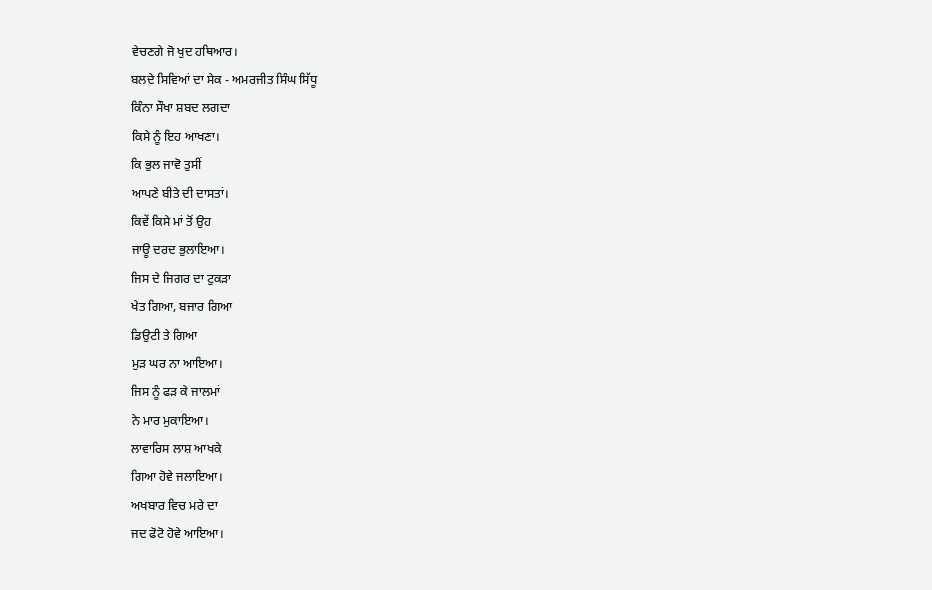ਵੇਚਣਗੇ ਜੋ ਖੁਦ ਹਥਿਆਰ।
ਬਲਦੇ ਸਿਵਿਆਂ ਦਾ ਸੇਕ - ਅਮਰਜੀਤ ਸਿੰਘ ਸਿੱਧੂ
ਕਿੰਨਾ ਸੌਖਾ ਸ਼ਬਦ ਲਗਦਾ
ਕਿਸੇ ਨੂੰ ਇਹ ਆਖਣਾ।
ਕਿ ਭੁਲ ਜਾਵੋ ਤੁਸੀਂ
ਆਪਣੇ ਬੀਤੇ ਦੀ ਦਾਸਤਾਂ।
ਕਿਵੇਂ ਕਿਸੇ ਮਾਂ ਤੋਂ ਉਹ
ਜਾਊ ਦਰਦ ਭੁਲਾਇਆ।
ਜਿਸ ਦੇ ਜਿਗਰ ਦਾ ਟੁਕੜਾ
ਖੇਤ ਗਿਆ, ਬਜਾਰ ਗਿਆ
ਡਿਉਟੀ ਤੇ ਗਿਆ
ਮੁੜ ਘਰ ਨਾ ਆਇਆ।
ਜਿਸ ਨੂੰ ਫੜ ਕੇ ਜਾਲਮਾਂ
ਨੇ ਮਾਰ ਮੁਕਾਇਆ।
ਲਾਵਾਰਿਸ ਲਾਸ਼ ਆਖਕੇ
ਗਿਆ ਹੋਵੇ ਜਲਾਇਆ।
ਅਖਬਾਰ ਵਿਚ ਮਰੇ ਦਾ
ਜਦ ਫੋਟੋ ਹੋਵੇ ਆਇਆ।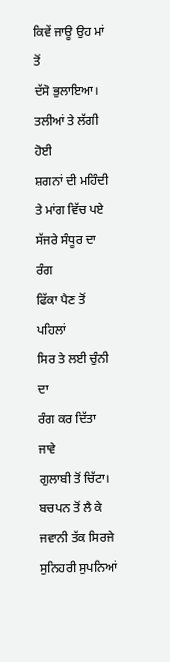ਕਿਵੇਂ ਜਾਊ ਉਹ ਮਾਂ ਤੋਂ
ਦੱਸੋ ਭੁਲਾਇਆ।
ਤਲੀਆਂ ਤੇ ਲੱਗੀ ਹੋਈ
ਸ਼ਗਨਾਂ ਦੀ ਮਹਿੰਦੀ
ਤੇ ਮਾਂਗ ਵਿੱਚ ਪਏ
ਸੱਜਰੇ ਸੰਧੂਰ ਦਾ ਰੰਗ
ਫਿੱਕਾ ਪੈਣ ਤੋਂ ਪਹਿਲਾਂ
ਸਿਰ ਤੇ ਲਈ ਚੁੰਨੀ ਦਾ
ਰੰਗ ਕਰ ਦਿੱਤਾ ਜਾਵੇ
ਗੁਲਾਬੀ ਤੋਂ ਚਿੱਟਾ।
ਬਚਪਨ ਤੋਂ ਲੈ ਕੇ
ਜਵਾਨੀ ਤੱਕ ਸਿਰਜੇ
ਸੁਨਿਹਰੀ ਸੁਪਨਿਆਂ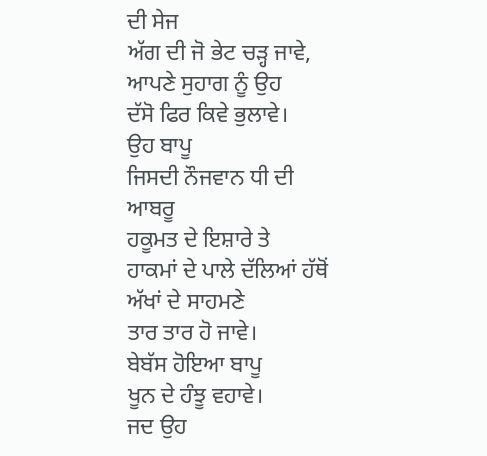ਦੀ ਸੇਜ
ਅੱਗ ਦੀ ਜੋ ਭੇਟ ਚੜ੍ਹ ਜਾਵੇ,
ਆਪਣੇ ਸੁਹਾਗ ਨੂੰ ਉਹ
ਦੱਸੋ ਫਿਰ ਕਿਵੇ ਭੁਲਾਵੇ।
ਉਹ ਬਾਪੂ
ਜਿਸਦੀ ਨੌਜਵਾਨ ਧੀ ਦੀ ਆਬਰੂ
ਹਕੂਮਤ ਦੇ ਇਸ਼ਾਰੇ ਤੇ
ਹਾਕਮਾਂ ਦੇ ਪਾਲੇ ਦੱਲਿਆਂ ਹੱਥੋਂ ਅੱਖਾਂ ਦੇ ਸਾਹਮਣੇ
ਤਾਰ ਤਾਰ ਹੋ ਜਾਵੇ।
ਬੇਬੱਸ ਹੋਇਆ ਬਾਪੂ
ਖੂਨ ਦੇ ਹੰਝੂ ਵਹਾਵੇ।
ਜਦ ਉਹ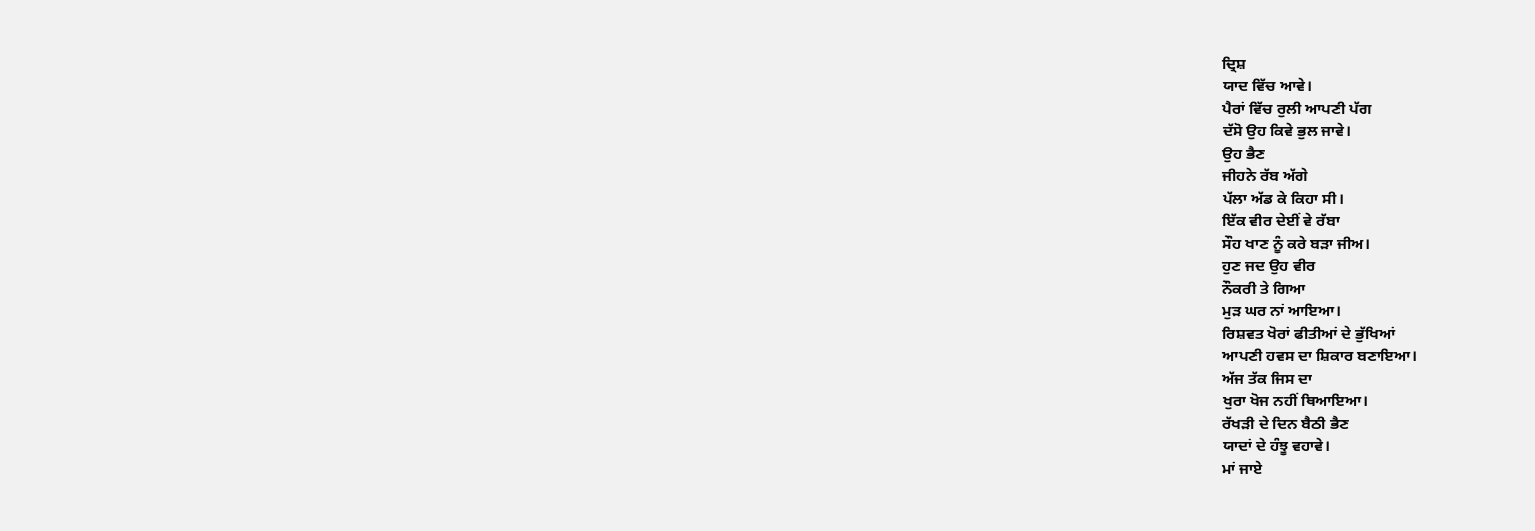ਦ੍ਰਿਸ਼
ਯਾਦ ਵਿੱਚ ਆਵੇ।
ਪੈਰਾਂ ਵਿੱਚ ਰੁਲੀ ਆਪਣੀ ਪੱਗ
ਦੱਸੋ ਉਹ ਕਿਵੇ ਭੁਲ ਜਾਵੇ।
ਉਹ ਭੈਣ
ਜੀਹਨੇ ਰੱਬ ਅੱਗੇ
ਪੱਲਾ ਅੱਡ ਕੇ ਕਿਹਾ ਸੀ।
ਇੱਕ ਵੀਰ ਦੇਈਂ ਵੇ ਰੱਬਾ
ਸੌਹ ਖਾਣ ਨੂੰ ਕਰੇ ਬੜਾ ਜੀਅ।
ਹੁਣ ਜਦ ਉਹ ਵੀਰ
ਨੌਕਰੀ ਤੇ ਗਿਆ
ਮੁੜ ਘਰ ਨਾਂ ਆਇਆ।
ਰਿਸ਼ਵਤ ਖੋਰਾਂ ਫੀਤੀਆਂ ਦੇ ਭੁੱਖਿਆਂ
ਆਪਣੀ ਹਵਸ ਦਾ ਸ਼ਿਕਾਰ ਬਣਾਇਆ।
ਅੱਜ ਤੱਕ ਜਿਸ ਦਾ
ਖੁਰਾ ਖੋਜ ਨਹੀਂ ਥਿਆਇਆ।
ਰੱਖੜੀ ਦੇ ਦਿਨ ਬੈਠੀ ਭੈਣ
ਯਾਦਾਂ ਦੇ ਹੰਝੂ ਵਹਾਵੇ।
ਮਾਂ ਜਾਏ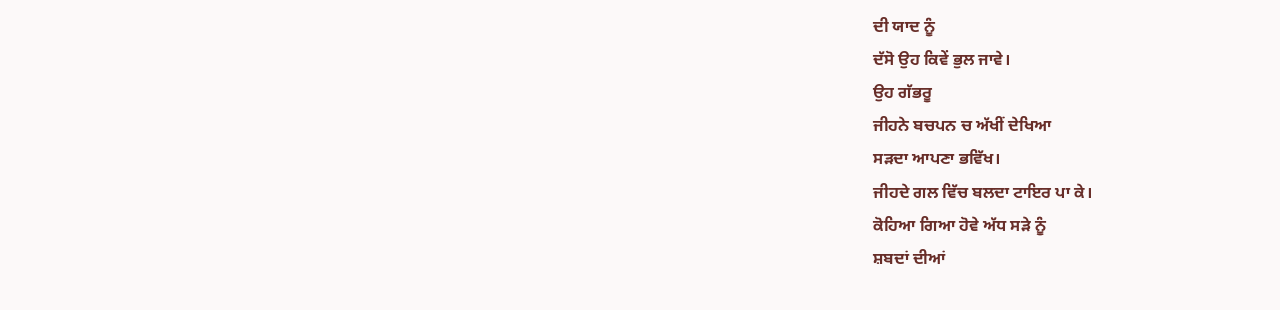ਦੀ ਯਾਦ ਨੂੰ
ਦੱਸੋ ਉਹ ਕਿਵੇਂ ਭੁਲ ਜਾਵੇ।
ਉਹ ਗੱਭਰੂ
ਜੀਹਨੇ ਬਚਪਨ ਚ ਅੱਖੀਂ ਦੇਖਿਆ
ਸੜਦਾ ਆਪਣਾ ਭਵਿੱਖ।
ਜੀਹਦੇ ਗਲ ਵਿੱਚ ਬਲਦਾ ਟਾਇਰ ਪਾ ਕੇ।
ਕੋਹਿਆ ਗਿਆ ਹੋਵੇ ਅੱਧ ਸੜੇ ਨੂੰ
ਸ਼ਬਦਾਂ ਦੀਆਂ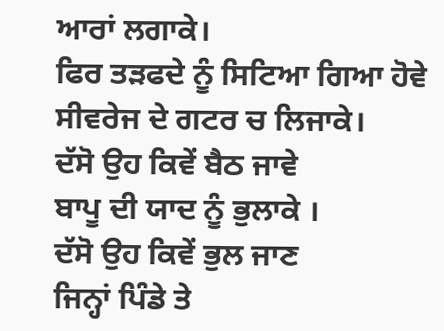ਆਰਾਂ ਲਗਾਕੇ।
ਫਿਰ ਤੜਫਦੇ ਨੂੰ ਸਿਟਿਆ ਗਿਆ ਹੋਵੇ
ਸੀਵਰੇਜ ਦੇ ਗਟਰ ਚ ਲਿਜਾਕੇ।
ਦੱਸੋ ਉਹ ਕਿਵੇਂ ਬੈਠ ਜਾਵੇ
ਬਾਪੂ ਦੀ ਯਾਦ ਨੂੰ ਭੁਲਾਕੇ ।
ਦੱਸੋ ਉਹ ਕਿਵੇਂ ਭੁਲ ਜਾਣ
ਜਿਨ੍ਹਾਂ ਪਿੰਡੇ ਤੇ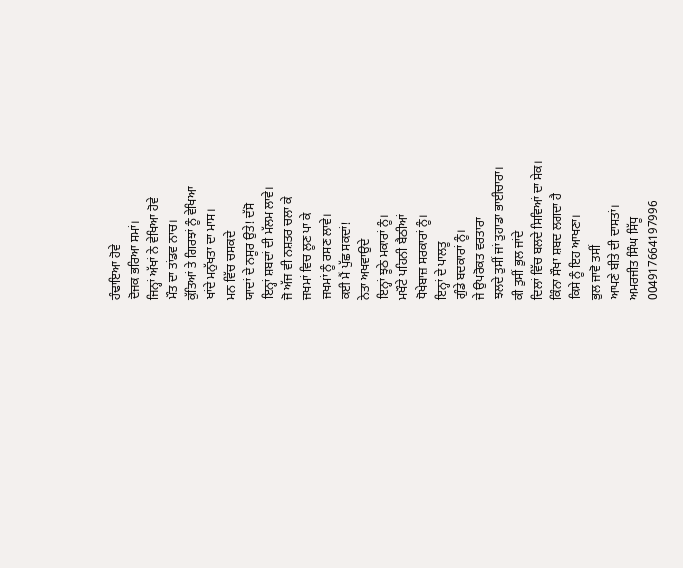ਹੰਢਾਇਆ ਹੋਵੇ
ਦੋਜਕ ਭਰਿਆ ਸਮਾਂ।
ਜਿਨ੍ਹਾਂ ਅੱਖਾਂ ਨੇ ਵੇਖਿਆ ਹੋਵੇ
ਮੌਤ ਦਾ ਤਾਂਡਵ ਨਾਚ।
ਕੁੱਤਿਆਂ ਤੇ ਗਿਰਝਾਂ ਨੂੰ ਵੇਖਿਆ
ਖਾਂਦੇ ਮਨੁੱਖਤਾ ਦਾ ਮਾਸ।
ਮਨ ਵਿੱਚ ਚਸਕਦੇ
ਯਾਦਾਂ ਦੇ ਨਸੂਰ ਉਤੇ! ਦੱਸੋ
ਇਨ੍ਹਾਂ ਸ਼ਬਦਾਂ ਦੀ ਮੱਲਮ ਲਾਵੇ।
ਜੋ ਅੱਜ ਵੀ ਨਸ਼ਤਰ ਚਲਾ ਕੇ
ਜਖਮਾਂ ਵਿਚ ਲੂਣ ਪਾ ਕੇ
ਜਖਮਾਂ ਨੂੰ ਰਸਣ ਲਾਵੇ।
ਕਈ ਮੈਂ ਪੁੱਛ ਸਕਦਾਂ!
ਨੇਤਾ ਅਖਵਾਉਦੇ
ਇਨ੍ਹਾਂ ਝੂਠੇ ਮਕਾਰਾਂ ਨੂੰ।
ਮਖੌਟੇ ਪਹਿਨੀ ਬੈਠੀਆਂ
ਧੋਖੇਬਾਜ਼ ਸਰਕਾਰਾਂ ਨੂੰ।
ਇਨ੍ਹਾਂ ਦੇ ਪਾਲਤੂ
ਗੁੰਡੇ ਬਦਕਾਰਾਂ ਨੂੰ।
ਜੇ ਉਪਰੋਕਤ ਵਰਤਾਰਾ
ਝਲਦੇ ਤੁਸੀਂ ਜਾਂ ਤੁਹਾਡਾ ਭਾਈਚਾਰਾ।
ਕੀ ਤੁਸੀਂ ਭੁਲ ਜਾਂਦੇ
ਦਿਲਾਂ ਵਿੱਚ ਬਲਦੇ ਸਿਵਿਆਂ ਦਾ ਸੇਕ।
ਕਿੰਨਾ ਸੌਖਾ ਸ਼ਬਦ ਲਗਦਾ ਹੈ
ਕਿਸੇ ਨੂੰ ਇਹ ਆਖਣਾ।
ਭੁਲ ਜਾਵੋ ਤਸੀਂ
ਆਪਣੇ ਬੀਤੇ ਦੀ ਦਾਸਤਾਂ।
ਅਮਰਜੀਤ ਸਿੰਘ ਸਿੱਧੂ
004917664197996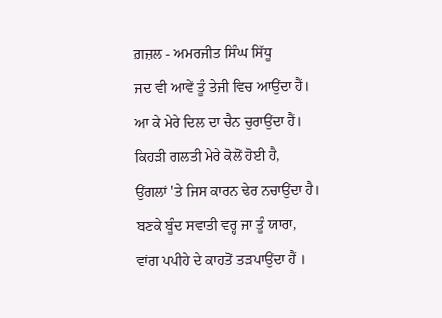ਗ਼ਜ਼ਲ - ਅਮਰਜੀਤ ਸਿੰਘ ਸਿੱਧੂ
ਜਦ ਵੀ ਆਵੇਂ ਤੂੰ ਤੇਜੀ ਵਿਚ ਆਉਂਦਾ ਹੈਂ।
ਆ ਕੇ ਮੇਰੇ ਦਿਲ ਦਾ ਚੈਨ ਚੁਰਾਉਂਦਾ ਹੈਂ।
ਕਿਹੜੀ ਗਲਤੀ ਮੇਰੇ ਕੋਲੋਂ ਹੋਈ ਹੈ,
ਉਂਗਲਾਂ 'ਤੇ ਜਿਸ ਕਾਰਨ ਢੇਰ ਨਚਾਉਂਦਾ ਹੈ।
ਬਣਕੇ ਬੂੰਦ ਸਵਾਤੀ ਵਰ੍ਹ ਜਾ ਤੂੰ ਯਾਰਾ,
ਵਾਂਗ ਪਪੀਹੇ ਦੇ ਕਾਹਤੋਂ ਤੜਪਾਉਂਦਾ ਹੈਂ ।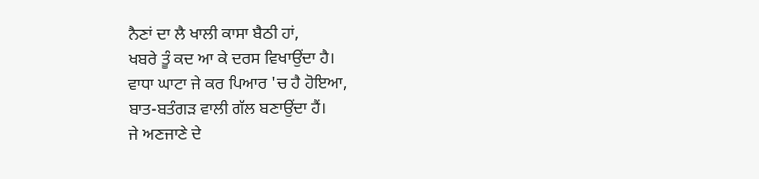ਨੈਣਾਂ ਦਾ ਲੈ ਖਾਲੀ ਕਾਸਾ ਬੈਠੀ ਹਾਂ,
ਖਬਰੇ ਤੂੰ ਕਦ ਆ ਕੇ ਦਰਸ ਵਿਖਾਉਂਦਾ ਹੈ।
ਵਾਧਾ ਘਾਟਾ ਜੇ ਕਰ ਪਿਆਰ 'ਚ ਹੈ ਹੋਇਆ,
ਬਾਤ-ਬਤੰਗੜ ਵਾਲੀ ਗੱਲ ਬਣਾਉਂਦਾ ਹੈਂ।
ਜੇ ਅਣਜਾਣੇ ਦੇ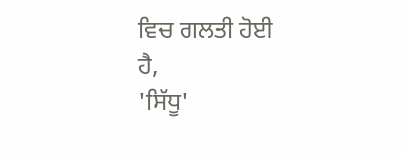ਵਿਚ ਗਲਤੀ ਹੋਈ ਹੈ,
'ਸਿੱਧੂ'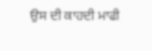ਉਸ ਦੀ ਕਾਹਦੀ ਮਾਫੀ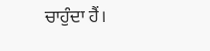ਚਾਹੁੰਦਾ ਹੈਂ।